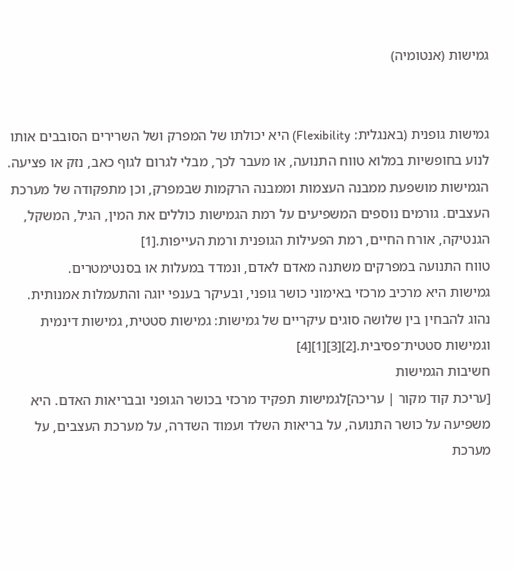גמישות (אנטומיה)


גמישות גופנית (באנגלית: Flexibility) היא יכולתו של המפרק ושל השרירים הסובבים אותו לנוע בחופשיות במלוא טווח התנועה, או מעבר לכך, מבלי לגרום לגוף כאב, נזק או פציעה.
הגמישות מושפעת ממבנה העצמות וממבנה הרקמות שבמפרק, וכן מתפקודה של מערכת העצבים. גורמים נוספים המשפיעים על רמת הגמישות כוללים את המין, הגיל, המשקל, הגנטיקה, אורח החיים, רמת הפעילות הגופנית ורמת העייפות.[1]
טווח התנועה במפרקים משתנה מאדם לאדם, ונמדד במעלות או בסנטימטרים.
גמישות היא מרכיב מרכזי באימוני כושר גופני, ובעיקר בענפי יוגה והתעמלות אמנותית.
נהוג להבחין בין שלושה סוגים עיקריים של גמישות: גמישות סטטית, גמישות דינמית וגמישות סטטית־פסיבית.[2][3][1][4]
חשיבות הגמישות
[עריכת קוד מקור | עריכה]לגמישות תפקיד מרכזי בכושר הגופני ובבריאות האדם. היא משפיעה על כושר התנועה, על בריאות השלד ועמוד השדרה, על מערכת העצבים, על מערכת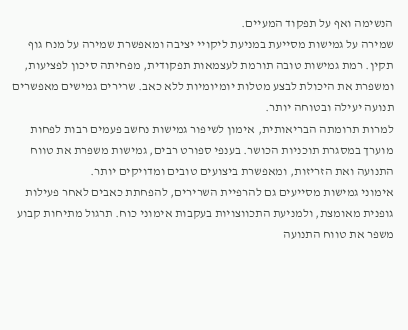הנשימה ואף על תפקוד המעיים.
שמירה על גמישות מסייעת במניעת ליקויי יציבה ומאפשרת שמירה על מנח גוף תקין. רמת גמישות טובה תורמת לעצמאות תפקודית, מפחיתה סיכון לפציעות, ומשפרת את היכולת לבצע מטלות יומיומיות ללא כאב. שרירים גמישים מאפשרים תנועה יעילה ובטוחה יותר.
למרות תרומתה הבריאותית, אימון לשיפור גמישות נחשב פעמים רבות לפחות מוערך במסגרת תוכניות הכושר. בענפי ספורט רבים, גמישות משפרת את טווח התנועה ואת הזריזות, ומאפשרת ביצועים טובים ומדויקים יותר.
אימוני גמישות מסייעים גם להרפיית השרירים, להפחתת כאבים לאחר פעילות גופנית מאומצת, ולמניעת התכווצויות בעקבות אימוני כוח. תרגול מתיחות קבוע משפר את טווח התנועה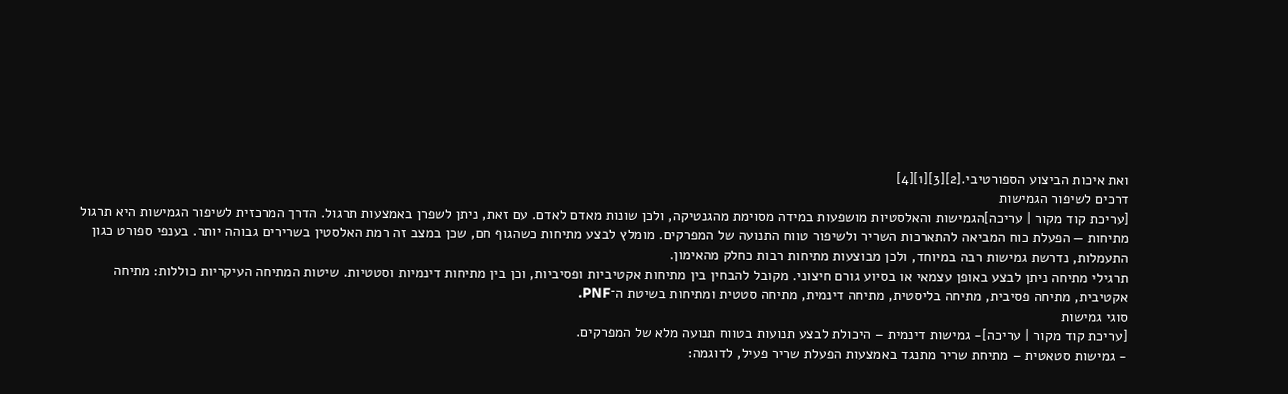ואת איכות הביצוע הספורטיבי.[2][3][1][4]
דרכים לשיפור הגמישות
[עריכת קוד מקור | עריכה]הגמישות והאלסטיות מושפעות במידה מסוימת מהגנטיקה, ולכן שונות מאדם לאדם. עם זאת, ניתן לשפרן באמצעות תרגול. הדרך המרכזית לשיפור הגמישות היא תרגול מתיחות — הפעלת כוח המביאה להתארכות השריר ולשיפור טווח התנועה של המפרקים. מומלץ לבצע מתיחות כשהגוף חם, שכן במצב זה רמת האלסטין בשרירים גבוהה יותר. בענפי ספורט כגון התעמלות, נדרשת גמישות רבה במיוחד, ולכן מבוצעות מתיחות רבות כחלק מהאימון.
תרגילי מתיחה ניתן לבצע באופן עצמאי או בסיוע גורם חיצוני. מקובל להבחין בין מתיחות אקטיביות ופסיביות, וכן בין מתיחות דינמיות וסטטיות. שיטות המתיחה העיקריות כוללות: מתיחה אקטיבית, מתיחה פסיבית, מתיחה בליסטית, מתיחה דינמית, מתיחה סטטית ומתיחות בשיטת ה־PNF.
סוגי גמישות
[עריכת קוד מקור | עריכה]- גמישות דינמית – היכולת לבצע תנועות בטווח תנועה מלא של המפרקים.
- גמישות סטאטית – מתיחת שריר מתנגד באמצעות הפעלת שריר פעיל, לדוגמה: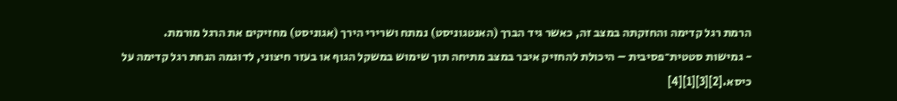הרמת רגל קדימה והחזקתה במצב זה, כאשר גיד הברך (האנטגוניסט) נמתח ושרירי הירך (אגוניסט) מחזיקים את הרגל מורמת.
- גמישות סטטית־פסיבית – היכולת להחזיק איבר במצב מתיחה תוך שימוש במשקל הגוף או בעזר חיצוני, לדוגמה הנחת רגל קדימה על כיסא.[2][3][1][4]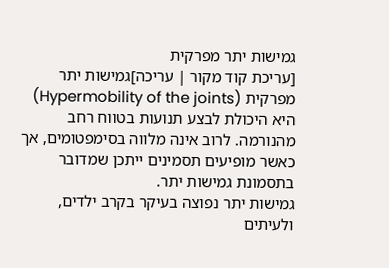גמישות יתר מפרקית
[עריכת קוד מקור | עריכה]גמישות יתר מפרקית (Hypermobility of the joints) היא היכולת לבצע תנועות בטווח רחב מהנורמה. לרוב אינה מלווה בסימפטומים, אך כאשר מופיעים תסמינים ייתכן שמדובר בתסמונת גמישות יתר.
גמישות יתר נפוצה בעיקר בקרב ילדים, ולעיתים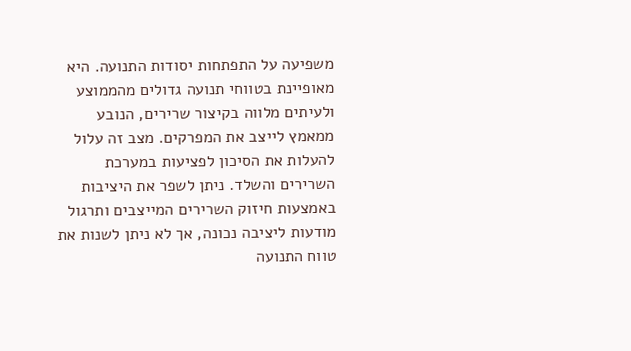משפיעה על התפתחות יסודות התנועה. היא מאופיינת בטווחי תנועה גדולים מהממוצע ולעיתים מלווה בקיצור שרירים, הנובע ממאמץ לייצב את המפרקים. מצב זה עלול להעלות את הסיכון לפציעות במערכת השרירים והשלד. ניתן לשפר את היציבות באמצעות חיזוק השרירים המייצבים ותרגול מודעות ליציבה נכונה, אך לא ניתן לשנות את טווח התנועה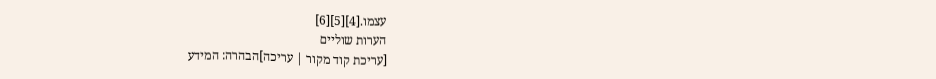עצמו.[4][5][6]
הערות שוליים
[עריכת קוד מקור | עריכה]הבהרה: המידע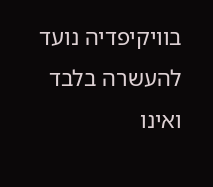בוויקיפדיה נועד להעשרה בלבד ואינו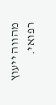מהווה ייעוץ רפואי.